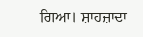ਗਿਆ। ਸ਼ਾਹਜ਼ਾਦਾ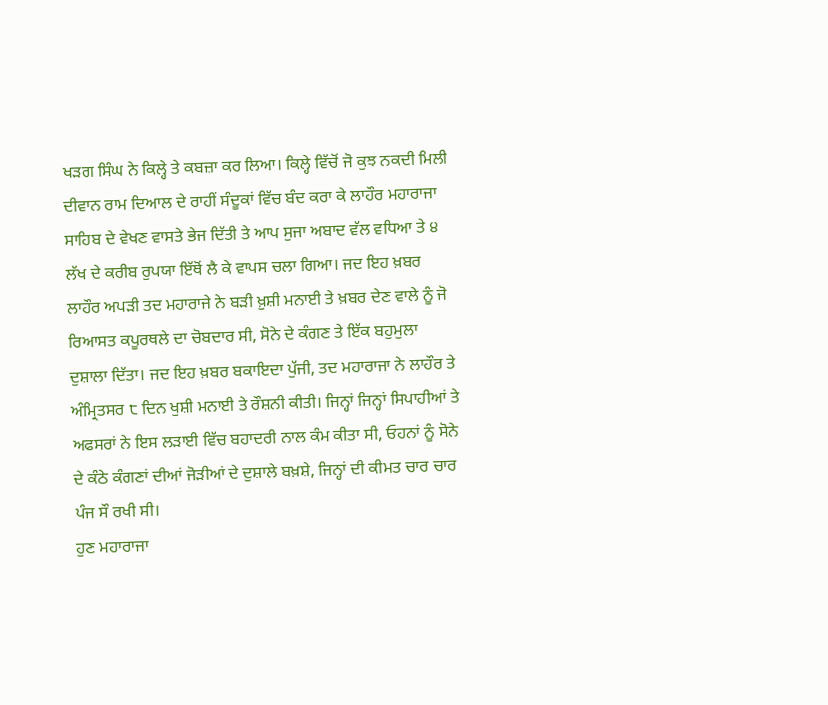ਖੜਗ ਸਿੰਘ ਨੇ ਕਿਲ੍ਹੇ ਤੇ ਕਬਜ਼ਾ ਕਰ ਲਿਆ। ਕਿਲ੍ਹੇ ਵਿੱਚੋਂ ਜੋ ਕੁਝ ਨਕਦੀ ਮਿਲੀ ਦੀਵਾਨ ਰਾਮ ਦਿਆਲ ਦੇ ਰਾਹੀਂ ਸੰਦੂਕਾਂ ਵਿੱਚ ਬੰਦ ਕਰਾ ਕੇ ਲਾਹੌਰ ਮਹਾਰਾਜਾ ਸਾਹਿਬ ਦੇ ਵੇਖਣ ਵਾਸਤੇ ਭੇਜ ਦਿੱਤੀ ਤੇ ਆਪ ਸੁਜਾ ਅਬਾਦ ਵੱਲ ਵਧਿਆ ਤੇ ੪ ਲੱਖ ਦੇ ਕਰੀਬ ਰੁਪਯਾ ਇੱਥੋਂ ਲੈ ਕੇ ਵਾਪਸ ਚਲਾ ਗਿਆ। ਜਦ ਇਹ ਖ਼ਬਰ ਲਾਹੌਰ ਅਪੜੀ ਤਦ ਮਹਾਰਾਜੇ ਨੇ ਬੜੀ ਖ਼ੁਸ਼ੀ ਮਨਾਈ ਤੇ ਖ਼ਬਰ ਦੇਣ ਵਾਲੇ ਨੂੰ ਜੋ ਰਿਆਸਤ ਕਪੂਰਥਲੇ ਦਾ ਚੋਬਦਾਰ ਸੀ, ਸੋਨੇ ਦੇ ਕੰਗਣ ਤੇ ਇੱਕ ਬਹੁਮੁਲਾ ਦੁਸ਼ਾਲਾ ਦਿੱਤਾ। ਜਦ ਇਹ ਖ਼ਬਰ ਬਕਾਇਦਾ ਪੁੱਜੀ, ਤਦ ਮਹਾਰਾਜਾ ਨੇ ਲਾਹੌਰ ਤੇ ਅੰਮ੍ਰਿਤਸਰ ੮ ਦਿਨ ਖੁਸ਼ੀ ਮਨਾਈ ਤੇ ਰੌਸ਼ਨੀ ਕੀਤੀ। ਜਿਨ੍ਹਾਂ ਜਿਨ੍ਹਾਂ ਸਿਪਾਹੀਆਂ ਤੇ ਅਫਸਰਾਂ ਨੇ ਇਸ ਲੜਾਈ ਵਿੱਚ ਬਹਾਦਰੀ ਨਾਲ ਕੰਮ ਕੀਤਾ ਸੀ, ਓਹਨਾਂ ਨੂੰ ਸੋਨੇ ਦੇ ਕੰਠੇ ਕੰਗਣਾਂ ਦੀਆਂ ਜੋੜੀਆਂ ਦੇ ਦੁਸ਼ਾਲੇ ਬਖ਼ਸ਼ੇ, ਜਿਨ੍ਹਾਂ ਦੀ ਕੀਮਤ ਚਾਰ ਚਾਰ ਪੰਜ ਸੌ ਰਖੀ ਸੀ।
ਹੁਣ ਮਹਾਰਾਜਾ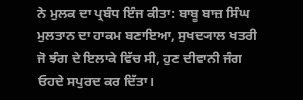ਨੇ ਮੁਲਕ ਦਾ ਪ੍ਰਬੰਧ ਇੰਜ ਕੀਤਾ: ਬਾਬੂ ਬਾਜ਼ ਸਿੰਘ ਮੁਲਤਾਨ ਦਾ ਹਾਕਮ ਬਣਾਇਆ, ਸੁਖਦ੍ਯਾਲ ਖਤਰੀ ਜੋ ਝੰਗ ਦੇ ਇਲਾਕੇ ਵਿੱਚ ਸੀ, ਹੁਣ ਦੀਵਾਨੀ ਜੰਗ ਓਹਦੇ ਸਪੁਰਦ ਕਰ ਦਿੱਤਾ।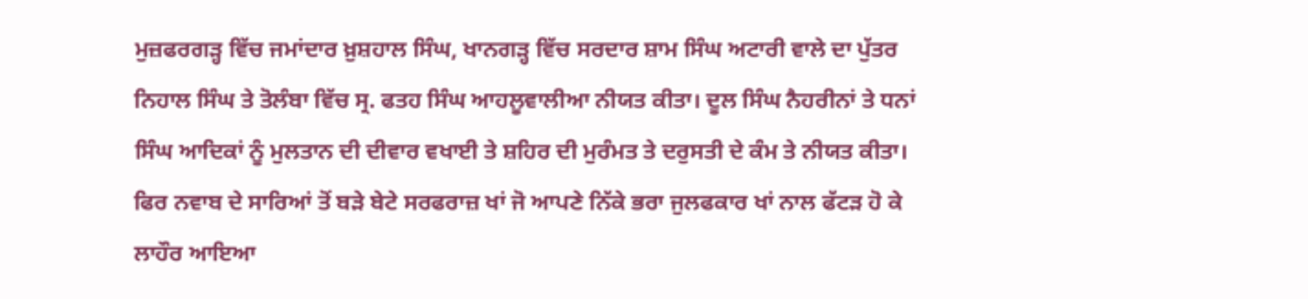ਮੁਜ਼ਫਰਗੜ੍ਹ ਵਿੱਚ ਜਮਾਂਦਾਰ ਖ਼ੁਸ਼ਹਾਲ ਸਿੰਘ, ਖਾਨਗੜ੍ਹ ਵਿੱਚ ਸਰਦਾਰ ਸ਼ਾਮ ਸਿੰਘ ਅਟਾਰੀ ਵਾਲੇ ਦਾ ਪੁੱਤਰ ਨਿਹਾਲ ਸਿੰਘ ਤੇ ਤੋਲੰਬਾ ਵਿੱਚ ਸ੍ਰ. ਫਤਹ ਸਿੰਘ ਆਹਲੂਵਾਲੀਆ ਨੀਯਤ ਕੀਤਾ। ਦੂਲ ਸਿੰਘ ਨੈਹਰੀਨਾਂ ਤੇ ਧਨਾਂ ਸਿੰਘ ਆਦਿਕਾਂ ਨੂੰ ਮੁਲਤਾਨ ਦੀ ਦੀਵਾਰ ਵਖਾਈ ਤੇ ਸ਼ਹਿਰ ਦੀ ਮੁਰੰਮਤ ਤੇ ਦਰੁਸਤੀ ਦੇ ਕੰਮ ਤੇ ਨੀਯਤ ਕੀਤਾ। ਫਿਰ ਨਵਾਬ ਦੇ ਸਾਰਿਆਂ ਤੋਂ ਬੜੇ ਬੇਟੇ ਸਰਫਰਾਜ਼ ਖਾਂ ਜੋ ਆਪਣੇ ਨਿੱਕੇ ਭਰਾ ਜੁਲਫਕਾਰ ਖਾਂ ਨਾਲ ਫੱਟੜ ਹੋ ਕੇ ਲਾਹੌਰ ਆਇਆ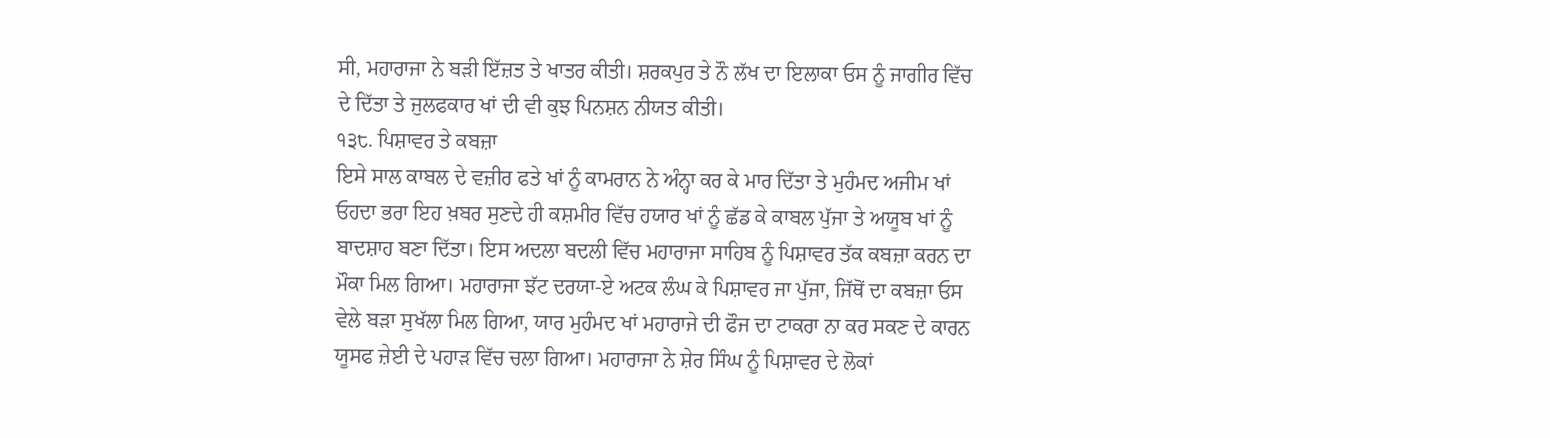ਸੀ, ਮਹਾਰਾਜਾ ਨੇ ਬੜੀ ਇੱਜ਼ਤ ਤੇ ਖਾਤਰ ਕੀਤੀ। ਸ਼ਰਕਪੁਰ ਤੇ ਨੌ ਲੱਖ ਦਾ ਇਲਾਕਾ ਓਸ ਨੂੰ ਜਾਗੀਰ ਵਿੱਚ ਦੇ ਦਿੱਤਾ ਤੇ ਜੁਲਫਕਾਰ ਖਾਂ ਦੀ ਵੀ ਕੁਝ ਪਿਨਸ਼ਨ ਨੀਯਤ ਕੀਤੀ।
੧੩੮. ਪਿਸ਼ਾਵਰ ਤੇ ਕਬਜ਼ਾ
ਇਸੇ ਸਾਲ ਕਾਬਲ ਦੇ ਵਜ਼ੀਰ ਫਤੇ ਖਾਂ ਨੂੰ ਕਾਮਰਾਨ ਨੇ ਅੰਨ੍ਹਾ ਕਰ ਕੇ ਮਾਰ ਦਿੱਤਾ ਤੇ ਮੁਹੰਮਦ ਅਜੀਮ ਖਾਂ ਓਹਦਾ ਭਰਾ ਇਹ ਖ਼ਬਰ ਸੁਣਦੇ ਹੀ ਕਸ਼ਮੀਰ ਵਿੱਚ ਹਯਾਰ ਖਾਂ ਨੂੰ ਛੱਡ ਕੇ ਕਾਬਲ ਪੁੱਜਾ ਤੇ ਅਯੂਬ ਖਾਂ ਨੂੰ ਬਾਦਸ਼ਾਹ ਬਣਾ ਦਿੱਤਾ। ਇਸ ਅਦਲਾ ਬਦਲੀ ਵਿੱਚ ਮਹਾਰਾਜਾ ਸਾਹਿਬ ਨੂੰ ਪਿਸ਼ਾਵਰ ਤੱਕ ਕਬਜ਼ਾ ਕਰਨ ਦਾ ਮੌਕਾ ਮਿਲ ਗਿਆ। ਮਹਾਰਾਜਾ ਝੱਟ ਦਰਯਾ-ਏ ਅਟਕ ਲੰਘ ਕੇ ਪਿਸ਼ਾਵਰ ਜਾ ਪੁੱਜਾ, ਜਿੱਥੋਂ ਦਾ ਕਬਜ਼ਾ ਓਸ ਵੇਲੇ ਬੜਾ ਸੁਖੱਲਾ ਮਿਲ ਗਿਆ, ਯਾਰ ਮੁਹੰਮਦ ਖਾਂ ਮਹਾਰਾਜੇ ਦੀ ਫੌਜ ਦਾ ਟਾਕਰਾ ਨਾ ਕਰ ਸਕਣ ਦੇ ਕਾਰਨ ਯੂਸਫ ਜ਼ੇਈ ਦੇ ਪਹਾੜ ਵਿੱਚ ਚਲਾ ਗਿਆ। ਮਹਾਰਾਜਾ ਨੇ ਸ਼ੇਰ ਸਿੰਘ ਨੂੰ ਪਿਸ਼ਾਵਰ ਦੇ ਲੋਕਾਂ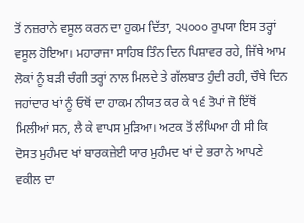ਤੋਂ ਨਜ਼ਰਾਨੇ ਵਸੂਲ ਕਰਨ ਦਾ ਹੁਕਮ ਦਿੱਤਾ, ੨੫੦੦੦ ਰੁਪਯਾ ਇਸ ਤਰ੍ਹਾਂ ਵਸੂਲ ਹੋਇਆ। ਮਹਾਰਾਜਾ ਸਾਹਿਬ ਤਿੰਨ ਦਿਨ ਪਿਸ਼ਾਵਰ ਰਹੇ, ਜਿੱਥੇ ਆਮ ਲੋਕਾਂ ਨੂੰ ਬੜੀ ਚੰਗੀ ਤਰ੍ਹਾਂ ਨਾਲ ਮਿਲਦੇ ਤੇ ਗੱਲਬਾਤ ਹੁੰਦੀ ਰਹੀ, ਚੌਥੇ ਦਿਨ ਜਹਾਂਦਾਰ ਖਾਂ ਨੂੰ ਓਥੋਂ ਦਾ ਹਾਕਮ ਨੀਯਤ ਕਰ ਕੇ ੧੬ ਤੋਪਾਂ ਜੋ ਇੱਥੋਂ ਮਿਲੀਆਂ ਸਨ, ਲੈ ਕੇ ਵਾਪਸ ਮੁੜਿਆ। ਅਟਕ ਤੋਂ ਲੰਘਿਆ ਹੀ ਸੀ ਕਿ ਦੋਸਤ ਮੁਹੰਮਦ ਖਾਂ ਬਾਰਕਜ਼ੇਈ ਯਾਰ ਮੁਹੰਮਦ ਖਾਂ ਦੇ ਭਰਾ ਨੇ ਆਪਣੇ ਵਕੀਲ ਦਾ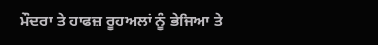ਮੌਦਰਾ ਤੇ ਹਾਫਜ਼ ਰੂਹਅਲਾਂ ਨੂੰ ਭੇਜਿਆ ਤੇ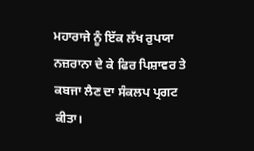ਮਹਾਰਾਜੇ ਨੂੰ ਇੱਕ ਲੱਖ ਰੁਪਯਾ ਨਜ਼ਰਾਨਾ ਦੇ ਕੇ ਫਿਰ ਪਿਸ਼ਾਵਰ ਤੇ ਕਬਜਾ ਲੈਣ ਦਾ ਸੰਕਲਪ ਪ੍ਰਗਟ ਕੀਤਾ।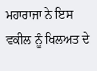ਮਹਾਰਾਜਾ ਨੇ ਇਸ ਵਕੀਲ ਨੂੰ ਖਿਲਅਤ ਦੇ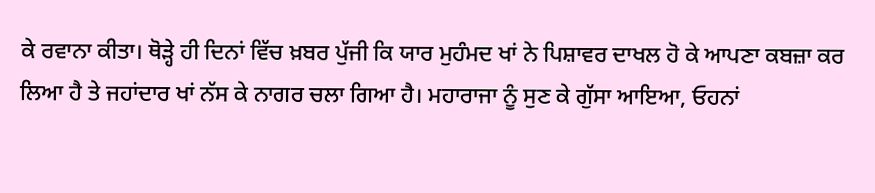ਕੇ ਰਵਾਨਾ ਕੀਤਾ। ਥੋੜ੍ਹੇ ਹੀ ਦਿਨਾਂ ਵਿੱਚ ਖ਼ਬਰ ਪੁੱਜੀ ਕਿ ਯਾਰ ਮੁਹੰਮਦ ਖਾਂ ਨੇ ਪਿਸ਼ਾਵਰ ਦਾਖਲ ਹੋ ਕੇ ਆਪਣਾ ਕਬਜ਼ਾ ਕਰ ਲਿਆ ਹੈ ਤੇ ਜਹਾਂਦਾਰ ਖਾਂ ਨੱਸ ਕੇ ਨਾਗਰ ਚਲਾ ਗਿਆ ਹੈ। ਮਹਾਰਾਜਾ ਨੂੰ ਸੁਣ ਕੇ ਗੁੱਸਾ ਆਇਆ, ਓਹਨਾਂ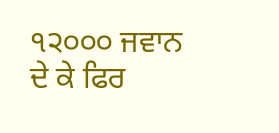੧੨੦੦੦ ਜਵਾਨ ਦੇ ਕੇ ਫਿਰ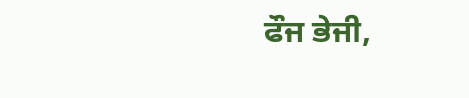ਫੌਜ ਭੇਜੀ,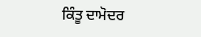ਕਿੰਤੂ ਦਾਮੋਦਰ